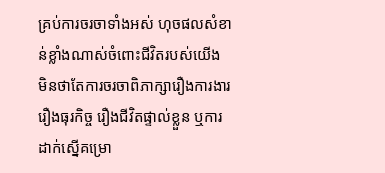គ្រប់ការចរចាទាំងអស់ ហុចផលសំខាន់ខ្លាំងណាស់ចំពោះជីវិតរបស់យើង មិនថាតែការចរចាពិភាក្សារឿងការងារ រឿងធុរកិច្ច រឿងជីវិតផ្ទាល់ខ្លួន ឬការដាក់ស្នើគម្រោ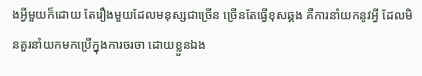ងអ្វីមួយក៏ដោយ តែរឿងមួយដែលមនុស្សជាច្រើន ច្រើនតែធ្វើខុសឆ្គង គឺការនាំយកនូវអ្វី ដែលមិនគួរនាំយកមកប្រើក្នុងការចរចា ដោយខ្លួនឯង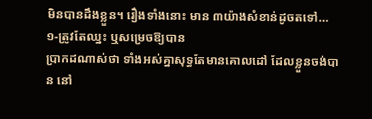មិនបានដឹងខ្លួន។ រឿងទាំងនោះ មាន ៣យ៉ាងសំខាន់ដូចតទៅ…
១-ត្រូវតែឈ្នះ ឬសម្រេចឱ្យបាន
ប្រាកដណាស់ថា ទាំងអស់គ្នាសុទ្ធតែមានគោលដៅ ដែលខ្លួនចង់បាន នៅ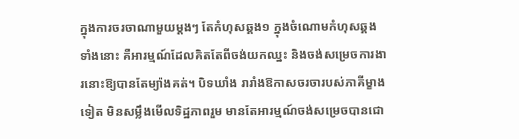ក្នុងការចរចាណាមួយម្ដងៗ តែកំហុសឆ្គង១ ក្នុងចំណោមកំហុសឆ្គងទាំងនោះ គឺអារម្មណ៍ដែលគិតតែពីចង់យកឈ្នះ និងចង់សម្រេចការងារនោះឱ្យបានតែម្យ៉ាងគត់។ បិទឃាំង រារាំងឱកាសចរចារបស់ភាគីម្ខាងទៀត មិនសម្លឹងមើលទិដ្ឋភាពរួម មានតែអារម្មណ៍ចង់សម្រេចបានជោ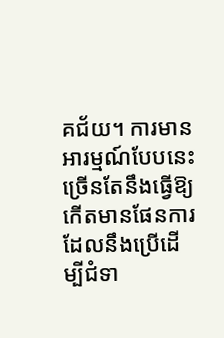គជ័យ។ ការមានអារម្មណ៍បែបនេះ ច្រើនតែនឹងធ្វើឱ្យកើតមានផែនការ ដែលនឹងប្រើដើម្បីជំទា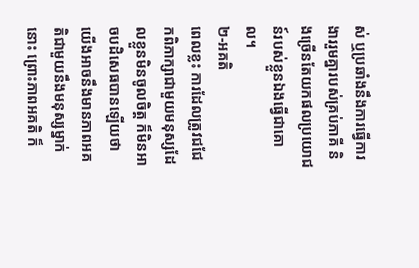ស់ ឬប្រឆាំងនឹងការធ្វើការងាររួមគ្នារបស់គ្រប់ភាគី និងច្រើនតែយកផលប្រយោជន៍របស់ខ្លួនឯងធ្វើជាគោល។
២-អគតិ
ពេលខ្លះ ការដែលត្រូវជជែកពិភាក្សាជាមួយមនុស្សដែលខ្លួនមិនចូលចិត្ត ក៏មិនអាចបដិសេធបានឡើយថា យើងអាចនឹងមានភាពអគតិជាមួយនឹងមនុស្សម្នាក់នោះ ព្រោះភាពអគតិ ក៏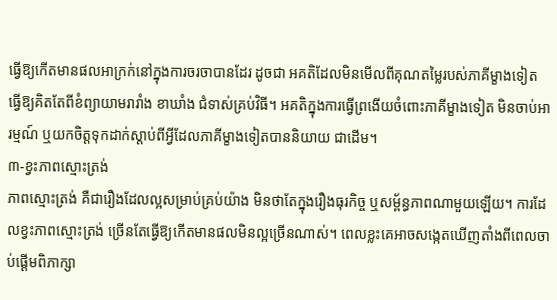ធ្វើឱ្យកើតមានផលអាក្រក់នៅក្នុងការចរចាបានដែរ ដូចជា អគតិដែលមិនមើលពីគុណតម្លៃរបស់ភាគីម្ខាងទៀត ធ្វើឱ្យគិតតែពីខំព្យាយាមរារាំង ខាឃាំង ជំទាស់គ្រប់វិធី។ អគតិក្នុងការធ្វើព្រងើយចំពោះភាគីម្ខាងទៀត មិនចាប់អារម្មណ៍ ឬយកចិត្តទុកដាក់ស្ដាប់ពីអ្វីដែលភាគីម្ខាងទៀតបាននិយាយ ជាដើម។
៣-ខ្វះភាពស្មោះត្រង់
ភាពស្មោះត្រង់ គឺជារឿងដែលល្អសម្រាប់គ្រប់យ៉ាង មិនថាតែក្នុងរឿងធុរកិច្ច ឬសម្ព័ន្ធភាពណាមួយឡើយ។ ការដែលខ្វះភាពស្មោះត្រង់ ច្រើនតែធ្វើឱ្យកើតមានផលមិនល្អច្រើនណាស់។ ពេលខ្លះគេអាចសង្កេតឃើញតាំងពីពេលចាប់ផ្ដើមពិភាក្សា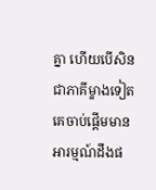គ្នា ហើយបើសិនជាភាគីម្ខាងទៀត គេចាប់ផ្ដើមមានអារម្មណ៍ដឹងផ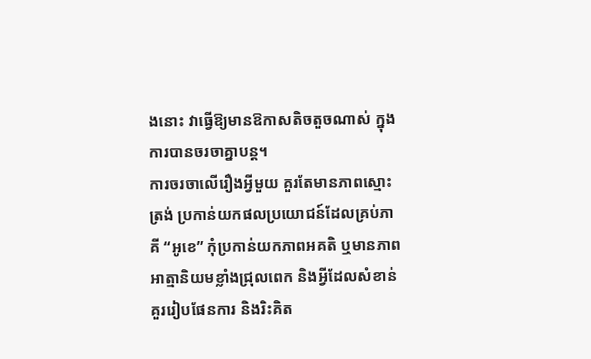ងនោះ វាធ្វើឱ្យមានឱកាសតិចតួចណាស់ ក្នុងការបានចរចាគ្នាបន្ត។
ការចរចាលើរឿងអ្វីមួយ គួរតែមានភាពស្មោះត្រង់ ប្រកាន់យកផលប្រយោជន៍ដែលគ្រប់ភាគី “អូខេ” កុំប្រកាន់យកភាពអគតិ ឬមានភាពអាត្មានិយមខ្លាំងជ្រុលពេក និងអ្វីដែលសំខាន់ គួររៀបផែនការ និងរិះគិត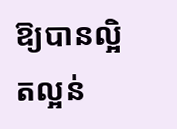ឱ្យបានល្អិតល្អន់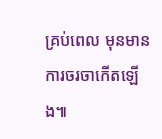គ្រប់ពេល មុនមានការចរចាកើតឡើង៕